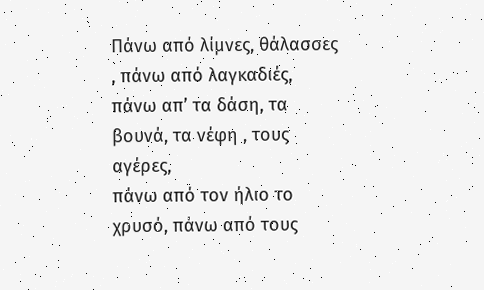Πάνω από λίμνες, θάλασσες , πάνω από λαγκαδιές,
πάνω απ’ τα δάση, τα βουνά, τα νέφη , τους αγέρες,
πάνω από τον ήλιο το χρυσό, πάνω από τους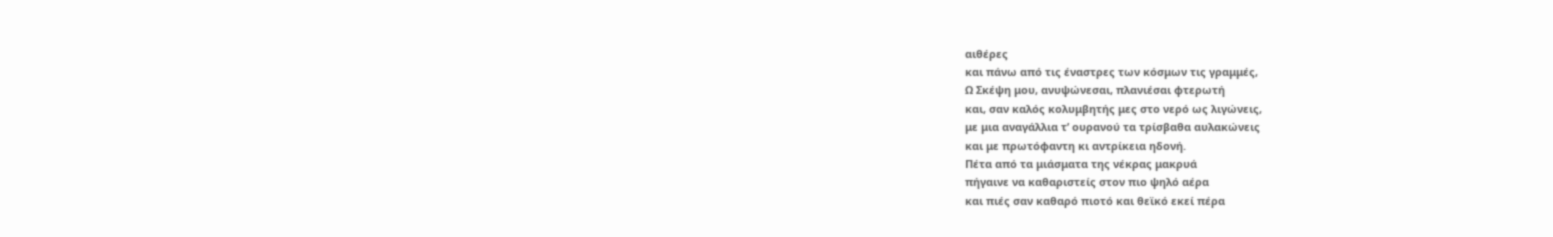αιθέρες
και πάνω από τις έναστρες των κόσμων τις γραμμές,
Ω Σκέψη μου, ανυψώνεσαι, πλανιέσαι φτερωτή
και, σαν καλός κολυμβητής μες στο νερό ως λιγώνεις,
με μια αναγάλλια τ’ ουρανού τα τρίσβαθα αυλακώνεις
και με πρωτόφαντη κι αντρίκεια ηδονή.
Πέτα από τα μιάσματα της νέκρας μακρυά
πήγαινε να καθαριστείς στον πιο ψηλό αέρα
και πιές σαν καθαρό πιοτό και θεϊκό εκεί πέρα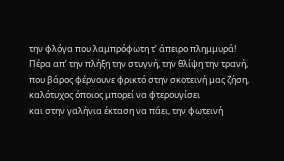την φλόγα που λαμπρόφωτη τ’ άπειρο πλημμυρά!
Πέρα απ’ την πλήξη την στυγνή, την θλίψη την τρανή,
που βάρος φέρνουνε φρικτό στην σκοτεινή μας ζήση,
καλότυχος όποιος μπορεί να φτερουγίσει
και στην γαλήνια έκταση να πάει, την φωτεινή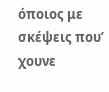όποιος με σκέψεις που’ χουνε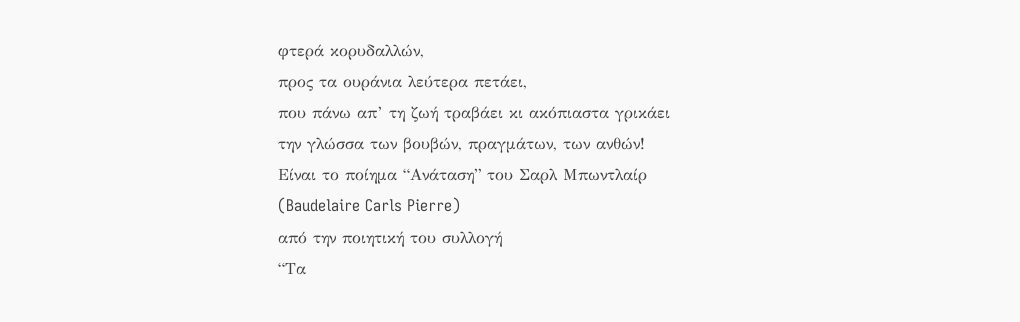φτερά κορυδαλλών,
προς τα ουράνια λεύτερα πετάει,
που πάνω απ’ τη ζωή τραβάει κι ακόπιαστα γρικάει
την γλώσσα των βουβών, πραγμάτων, των ανθών!
Είναι το ποίημα “Ανάταση” του Σαρλ Μπωντλαίρ
(Baudelaire Carls Pierre)
από την ποιητική του συλλογή
“Τα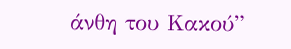άνθη του Κακού”